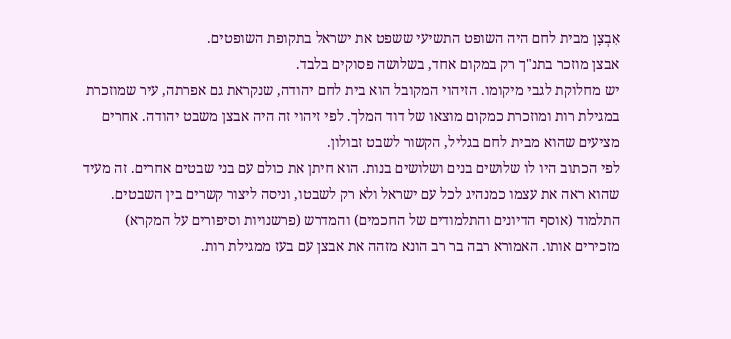אִבְצָן מבית לחם היה השופט התשיעי ששפט את ישראל בתקופת השופטים.
אבצן מוזכר בתנ"ך רק במקום אחד, בשלושה פסוקים בלבד.
יש מחלוקת לגבי מיקומו. הזיהוי המקובל הוא בית לחם יהודה, שנקראת גם אפרתה, עיר שמוזכרת במגילת רות ומוזכרת כמקום מוצאו של דוד המלך. לפי זיהוי זה היה אבצן משבט יהודה. אחרים מציעים שהוא מבית לחם בגליל, הקשור לשבט זבולון.
לפי הכתוב היו לו שלושים בנים ושלושים בנות. הוא חיתן את כולם עם בני שבטים אחרים. זה מעיד שהוא ראה את עצמו כמנהיג לכל עם ישראל ולא רק לשבטו, וניסה ליצור קשרים בין השבטים.
התלמוד (אוסף הדיונים והתלמודים של החכמים) והמדרש (פרשנויות וסיפורים על המקרא) מזכירים אותו. האמורא רבה בר רב הונא מזהה את אבצן עם בעז ממגילת רות.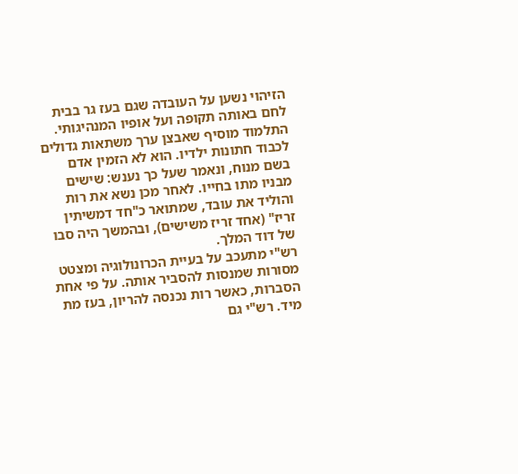הזיהוי נשען על העובדה שגם בעז גר בבית לחם באותה תקופה ועל אופיו המנהיגותי.
התלמוד מוסיף שאבצן ערך משתאות גדולים לכבוד חתונות ילדיו. הוא לא הזמין אדם בשם מנוח, ונאמר שעל כך נענש: שישים מבניו מתו בחייו. לאחר מכן נשא את רות והוליד את עובד, שמתואר כ"חד דמשיתין זריז" (אחד זריז משישים), ובהמשך היה סבו של דוד המלך.
רש"י מתעכב על בעיית הכרונולוגיה ומצטט מסורות שמנסות להסביר אותה. על פי אחת הסברות, כאשר רות נכנסה להריון, בעז מת מיד. רש"י גם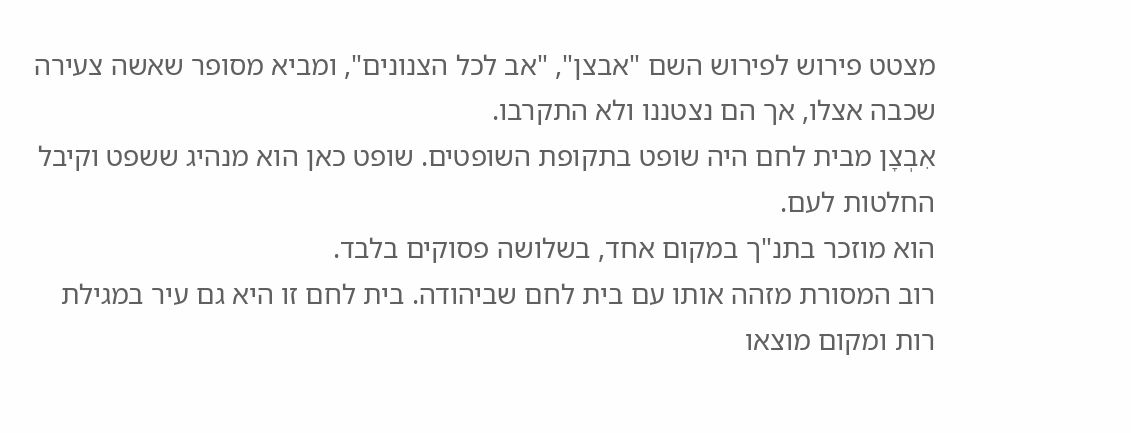מצטט פירוש לפירוש השם "אבצן", "אב לכל הצנונים", ומביא מסופר שאשה צעירה שכבה אצלו, אך הם נצטננו ולא התקרבו.
אִבְצָן מבית לחם היה שופט בתקופת השופטים. שופט כאן הוא מנהיג ששפט וקיבל החלטות לעם.
הוא מוזכר בתנ"ך במקום אחד, בשלושה פסוקים בלבד.
רוב המסורת מזהה אותו עם בית לחם שביהודה. בית לחם זו היא גם עיר במגילת רות ומקום מוצאו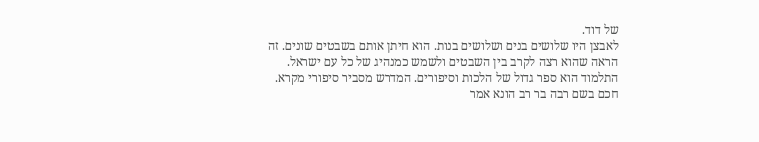של דוד.
לאבצן היו שלושים בנים ושלושים בנות. הוא חיתן אותם בשבטים שונים. זה הראה שהוא רצה לקרב בין השבטים ולשמש כמנהיג של כל עם ישראל.
התלמוד הוא ספר גדול של הלכות וסיפורים. המדרש מסביר סיפורי מקרא.
חכם בשם רבה בר רב הונא אמר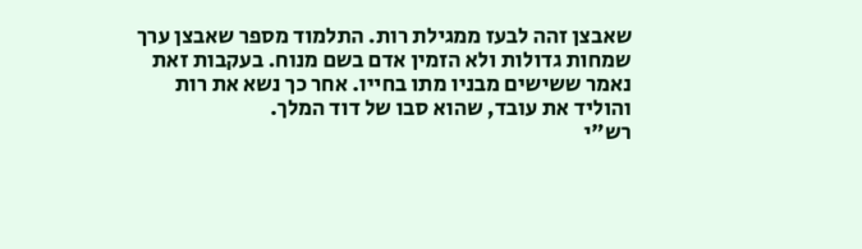שאבצן זהה לבעז ממגילת רות. התלמוד מספר שאבצן ערך שמחות גדולות ולא הזמין אדם בשם מנוח. בעקבות זאת נאמר ששישים מבניו מתו בחייו. אחר כך נשא את רות והוליד את עובד, שהוא סבו של דוד המלך.
רש"י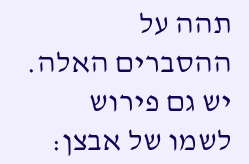תהה על ההסברים האלה. יש גם פירוש לשמו של אבצן: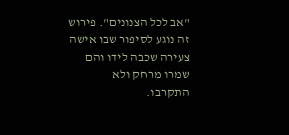"אב לכל הצנונים". פירוש זה נוגע לסיפור שבו אישה צעירה שכבה לידו והם שמרו מרחק ולא התקרבו.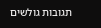תגובות גולשים